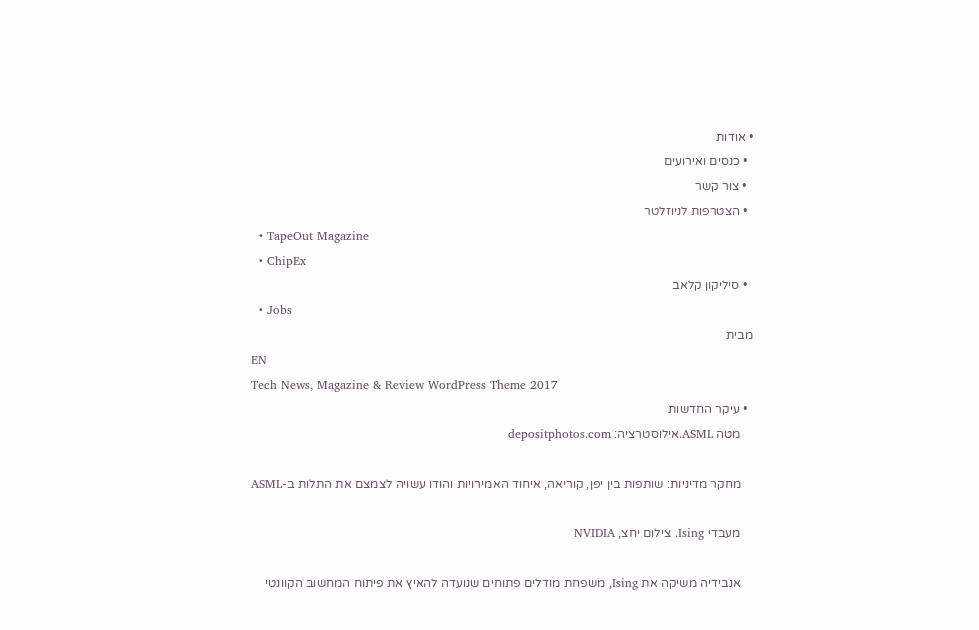• אודות
  • כנסים ואירועים
  • צור קשר
  • הצטרפות לניוזלטר
  • TapeOut Magazine
  • ChipEx
  • סיליקון קלאב
  • Jobs
מבית
EN
Tech News, Magazine & Review WordPress Theme 2017
  • עיקר החדשות
    מטה ASML.אילוסטרציה: depositphotos.com

    מחקר מדיניות: שותפות בין יפן, קוריאה, איחוד האמירויות והודו עשויה לצמצם את התלות ב-ASML

    מעבדי Ising. צילום יחצ, NVIDIA

    אנבידיה משיקה את Ising, משפחת מודלים פתוחים שנועדה להאיץ את פיתוח המחשוב הקוונטי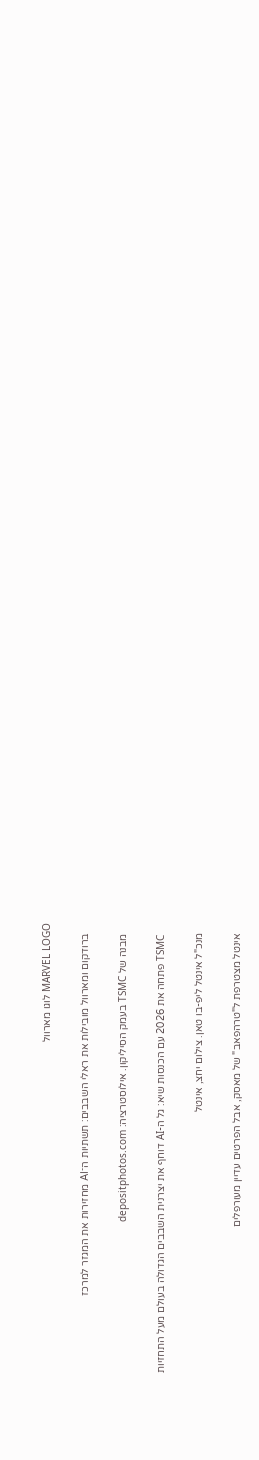MARVEL LOGO לוגו מארוול

    ברודקום ומארוול מובילות את ראלי השבבים: תשתיות ה־AI מחזירות את המגזר למרכז

    מבנה של TSMC בעמק הסיליקון. אילוסטרציה: depositphotos.com

    TSMC פתחה את 2026 עם הכנסות שיא: גל ה-AI דוחף את יצרנית השבבים הגדולה בעולם מעל התחזיות

    מנכ"ל אינטל ליפ-בו טאן. צילום יחצ, אינטל

    אינטל מצטרפת ל"טרהפאב" של מאסק, אבל הפרטים עדיין מעורפלים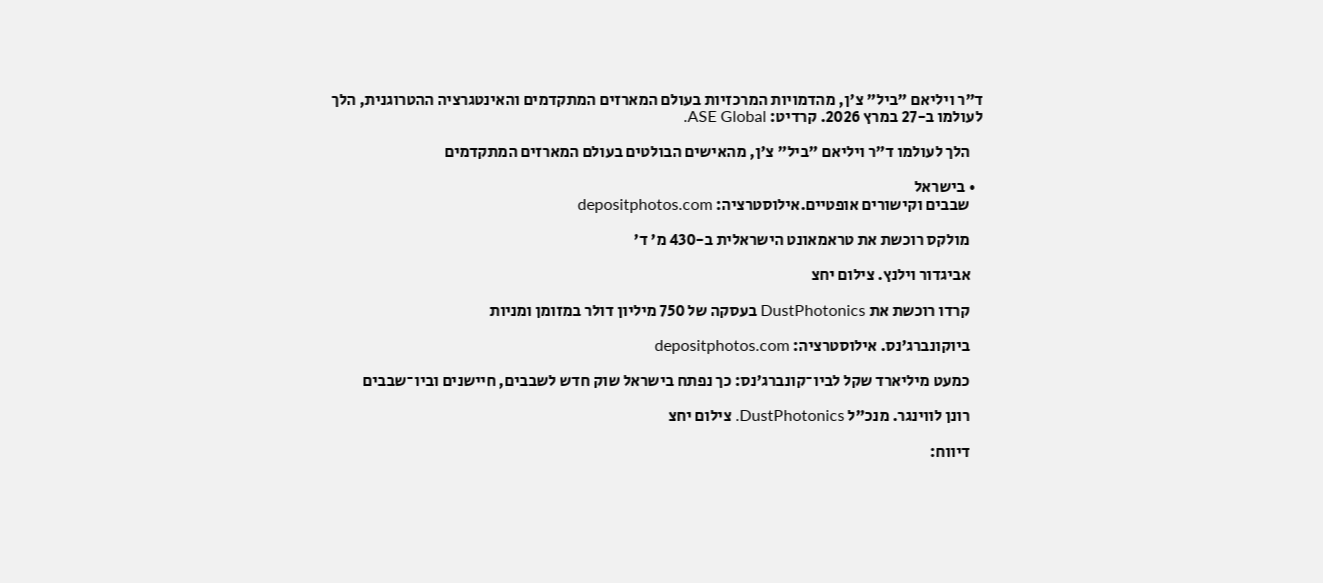ד"ר ויליאם "ביל" צ'ן, מהדמויות המרכזיות בעולם המארזים המתקדמים והאינטגרציה ההטרוגנית, הלך לעולמו ב-27 במרץ 2026. קרדיט: ASE Global.

    הלך לעולמו ד"ר ויליאם "ביל" צ'ן, מהאישים הבולטים בעולם המארזים המתקדמים

  • בישראל
    שבבים וקישורים אופטיים.אילוסטרציה: depositphotos.com

    מולקס רוכשת את טראמאונט הישראלית ב-430 מ' ד'

    אביגדור וילנץ. צילום יחצ

    קרדו רוכשת את DustPhotonics בעסקה של 750 מיליון דולר במזומן ומניות

    ביוקונברג'נס. אילוסטרציה: depositphotos.com

    כמעט מיליארד שקל לביו־קונברג'נס: כך נפתח בישראל שוק חדש לשבבים, חיישנים וביו־שבבים

    רונן לווינגר. מנכ"ל DustPhotonics. צילום יחצ

    דיווח: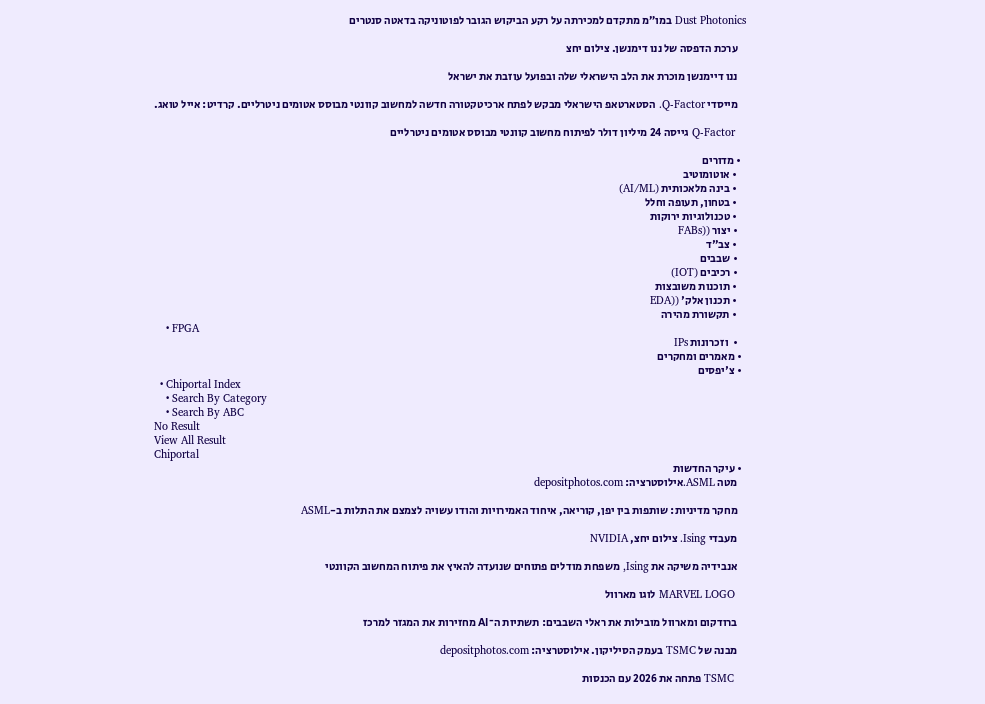Dust Photonics במו״מ מתקדם למכירתה על רקע הביקוש הגובר לפוטוניקה בדאטה סנטרים

    ערכת הדפסה של ננו דימנשן. צילום יחצ

    ננו דיימנשן מוכרת את הלב הישראלי שלה ובפועל עוזבת את ישראל

    מייסדי Q-Factor. הסטארטאפ הישראלי מבקש לפתח ארכיטקטורה חדשה למחשוב קוונטי מבוסס אטומים ניטרליים. קרדיט: אייל טואג.

    Q-Factor גייסה 24 מיליון דולר לפיתוח מחשוב קוונטי מבוסס אטומים ניטרליים

  • מדורים
    • אוטומוטיב
    • בינה מלאכותית (AI/ML)
    • בטחון, תעופה וחלל
    • טכנולוגיות ירוקות
    • יצור ((FABs
    • צב"ד
    • שבבים
    • רכיבים (IOT)
    • תוכנות משובצות
    • תכנון אלק' ((EDA
    • תקשורת מהירה
    • FPGA
    •  וזכרונות IPs
  • מאמרים ומחקרים
  • צ'יפסים
  • Chiportal Index
    • Search By Category
    • Search By ABC
No Result
View All Result
Chiportal
  • עיקר החדשות
    מטה ASML.אילוסטרציה: depositphotos.com

    מחקר מדיניות: שותפות בין יפן, קוריאה, איחוד האמירויות והודו עשויה לצמצם את התלות ב-ASML

    מעבדי Ising. צילום יחצ, NVIDIA

    אנבידיה משיקה את Ising, משפחת מודלים פתוחים שנועדה להאיץ את פיתוח המחשוב הקוונטי

    MARVEL LOGO לוגו מארוול

    ברודקום ומארוול מובילות את ראלי השבבים: תשתיות ה־AI מחזירות את המגזר למרכז

    מבנה של TSMC בעמק הסיליקון. אילוסטרציה: depositphotos.com

    TSMC פתחה את 2026 עם הכנסות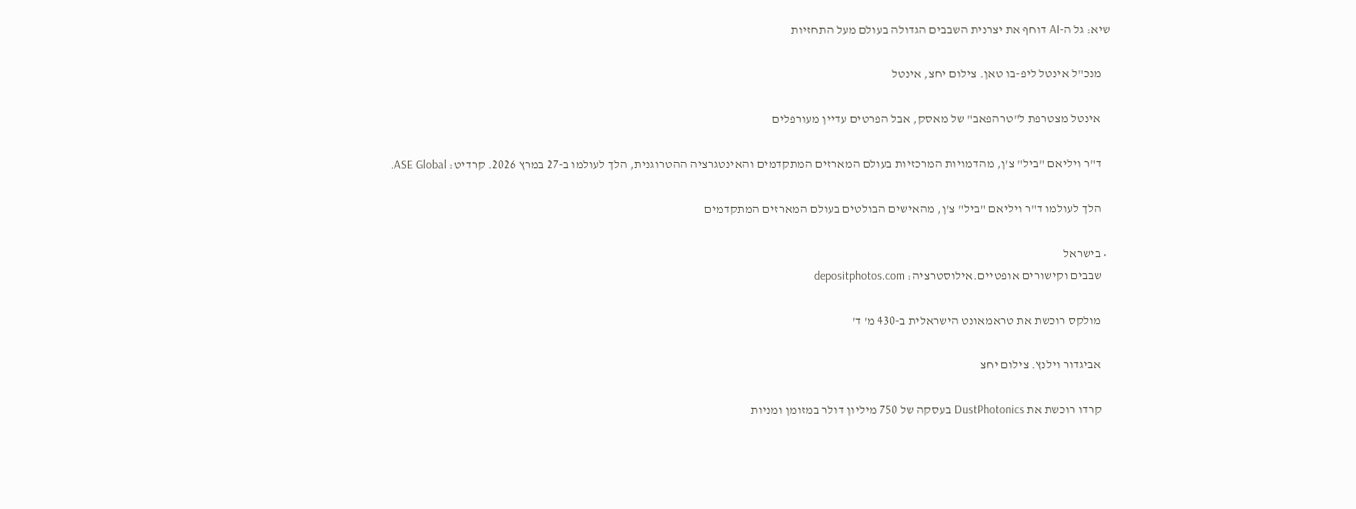שיא: גל ה-AI דוחף את יצרנית השבבים הגדולה בעולם מעל התחזיות

    מנכ"ל אינטל ליפ-בו טאן. צילום יחצ, אינטל

    אינטל מצטרפת ל"טרהפאב" של מאסק, אבל הפרטים עדיין מעורפלים

    ד"ר ויליאם "ביל" צ'ן, מהדמויות המרכזיות בעולם המארזים המתקדמים והאינטגרציה ההטרוגנית, הלך לעולמו ב-27 במרץ 2026. קרדיט: ASE Global.

    הלך לעולמו ד"ר ויליאם "ביל" צ'ן, מהאישים הבולטים בעולם המארזים המתקדמים

  • בישראל
    שבבים וקישורים אופטיים.אילוסטרציה: depositphotos.com

    מולקס רוכשת את טראמאונט הישראלית ב-430 מ' ד'

    אביגדור וילנץ. צילום יחצ

    קרדו רוכשת את DustPhotonics בעסקה של 750 מיליון דולר במזומן ומניות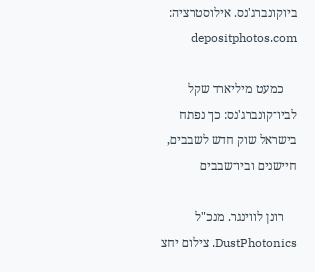ביוקונברג'נס. אילוסטרציה: depositphotos.com

    כמעט מיליארד שקל לביו־קונברג'נס: כך נפתח בישראל שוק חדש לשבבים, חיישנים וביו־שבבים

    רונן לווינגר. מנכ"ל DustPhotonics. צילום יחצ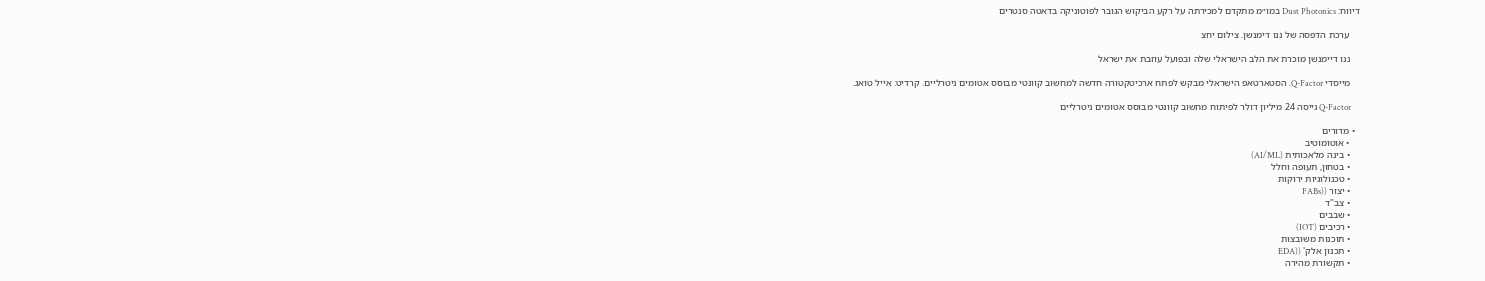דיווח: Dust Photonics במו״מ מתקדם למכירתה על רקע הביקוש הגובר לפוטוניקה בדאטה סנטרים

    ערכת הדפסה של ננו דימנשן. צילום יחצ

    ננו דיימנשן מוכרת את הלב הישראלי שלה ובפועל עוזבת את ישראל

    מייסדי Q-Factor. הסטארטאפ הישראלי מבקש לפתח ארכיטקטורה חדשה למחשוב קוונטי מבוסס אטומים ניטרליים. קרדיט: אייל טואג.

    Q-Factor גייסה 24 מיליון דולר לפיתוח מחשוב קוונטי מבוסס אטומים ניטרליים

  • מדורים
    • אוטומוטיב
    • בינה מלאכותית (AI/ML)
    • בטחון, תעופה וחלל
    • טכנולוגיות ירוקות
    • יצור ((FABs
    • צב"ד
    • שבבים
    • רכיבים (IOT)
    • תוכנות משובצות
    • תכנון אלק' ((EDA
    • תקשורת מהירה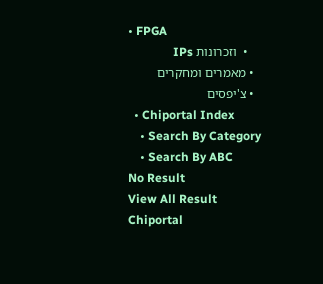• FPGA
    •  וזכרונות IPs
  • מאמרים ומחקרים
  • צ'יפסים
  • Chiportal Index
    • Search By Category
    • Search By ABC
No Result
View All Result
Chiportal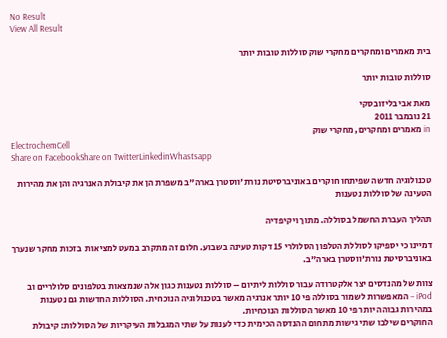No Result
View All Result

בית מאמרים ומחקרים מחקרי שוק סוללות טובות יותר

סוללות טובות יותר

מאת אבי בליזובסקי
21 נובמבר 2011
in מאמרים ומחקרים, מחקרי שוק
ElectrochemCell
Share on FacebookShare on TwitterLinkedinWhastsapp

טכנולוגיה חדשה שפיתחו חוקרים באוניברסיטת נורת'ווסטרן בארה"ב משפרת הן את קיבולת האנרגיה והן את מהירות הטעינה של סוללות נטענות

תהליך העברת החשמל בסוללה. מתוך ויקיפדיה

דמיינו כי יספיקו לסוללת הטלפון הסלולרי 15 דקות טעינה בשבוע. חלום זה מתקרב במעט למציאות  בזכות מחקר שנערך באוניברסיטת נורת'ווסטרן בארה"ב.

צוות של מהנדסים יצר אלקטרודה עבור סוללות ליתיום – סוללות נטענות כגון אלה שנמצאות בטלפונים סלולריים וב  iPod – המאפשרות לשמור בסוללה פי 10 יותר אנרגיה מאשר בטכנולוגיה הנוכחית. הסוללות החדשות גם נטענות במהירות גבוהה יותר פי 10 מאשר הסוללות הנוכחיות.
החוקרים שילבו שתי גישות מתחום ההנדסה הכימית כדי לענות על שתי המגבלות העיקריות של הסוללות: קיבולת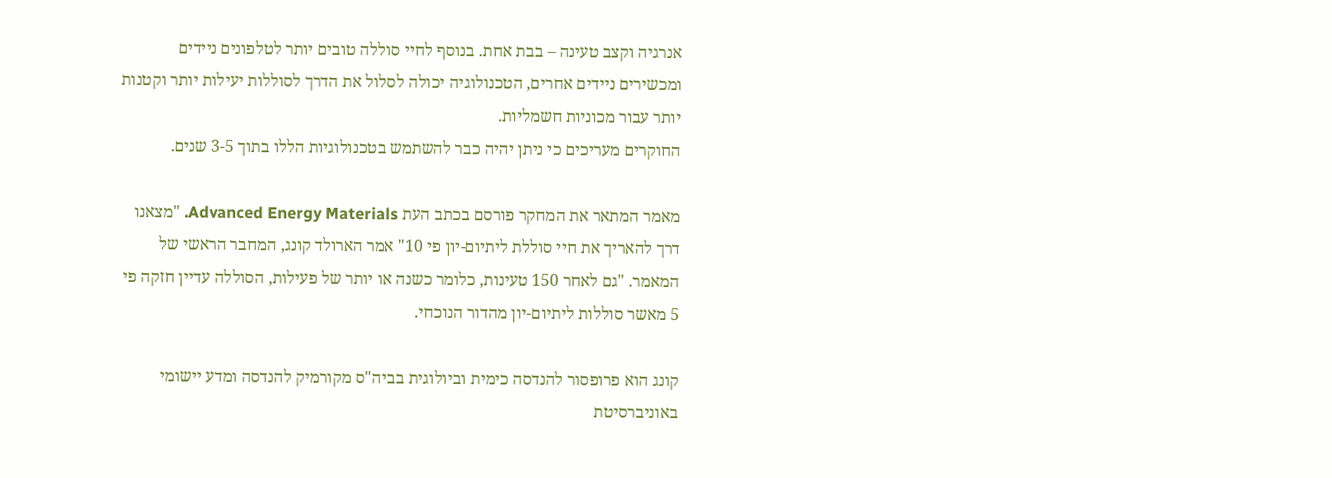אנרגיה וקצב טעינה – בבת אחת. בנוסף לחיי סוללה טובים יותר לטלפונים ניידים ומכשירים ניידים אחרים, הטכנולוגיה יכולה לסלול את הדרך לסוללות יעילות יותר וקטנות יותר עבור מכוניות חשמליות.
החוקרים מעריכים כי ניתן יהיה כבר להשתמש בטכנולוגיות הללו בתוך 3-5 שנים.

מאמר המתאר את המחקר פורסם בכתב העת Advanced Energy Materials. "מצאנו דרך להאריך את חיי סוללת ליתיום-יון פי 10" אמר הארולד קונג, המחבר הראשי של המאמר. "גם לאחר 150 טעינות, כלומר כשנה או יותר של פעילות, הסוללה עדיין חזקה פי 5 מאשר סוללות ליתיום-יון מהדור הנוכחי.

קונג הוא פרופסור להנדסה כימית וביולוגית בביה"ס מקורמיק להנדסה ומדע יישומי באוניברסיטת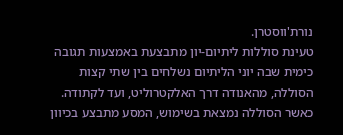נורת'ווסטרן.
טעינת סוללות ליתיום-יון מתבצעת באמצעות תגובה כימית שבה יוני הליתיום נשלחים בין שתי קצות הסוללה, מהאנודה דרך האלקטרוליט, ועד לקתודה. כאשר הסוללה נמצאת בשימוש, המסע מתבצע בכיוון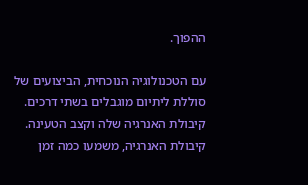ההפוך.

עם הטכנולוגיה הנוכחית, הביצועים של סוללת ליתיום מוגבלים בשתי דרכים. קיבולת האנרגיה שלה וקצב הטעינה. קיבולת האנרגיה, משמעו כמה זמן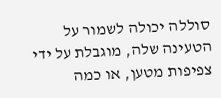סוללה יכולה לשמור על הטעינה שלה, מוגבלת על ידי צפיפות מטען, או כמה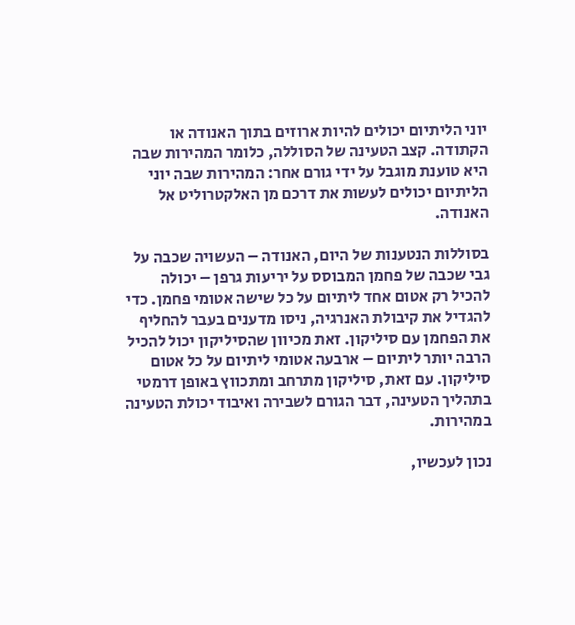יוני הליתיום יכולים להיות ארוזים בתוך האנודה או הקתודה. קצב הטעינה של הסוללה, כלומר המהירות שבה היא טוענת מוגבל על ידי גורם אחר: המהירות שבה יוני הליתיום יכולים לעשות את דרכם מן האלקטרוליט אל האנודה.

בסוללות הנטענות של היום, האנודה – העשויה שכבה על גבי שכבה של פחמן המבוסס על יריעות גרפן – יכולה להכיל רק אטום אחד ליתיום על כל שישה אטומי פחמן. כדי להגדיל את קיבולת האנרגיה, ניסו מדענים בעבר להחליף את הפחמן עם סיליקון. זאת מכיוון שהסיליקון יכול להכיל הרבה יותר ליתיום – ארבעה אטומי ליתיום על כל אטום סיליקון. עם זאת, סיליקון מתרחב ומתכווץ באופן דרמטי בתהליך הטעינה, דבר הגורם לשבירה ואיבוד יכולת הטעינה במהירות.

נכון לעכשיו,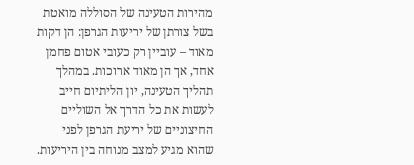מהירות הטעינה של הסוללה מואטת בשל צורתן של יריעות הגרפן: הן דקות מאוד – עוביין רק כעובי אטום פחמן אחד, אך הן מאוד ארוכות. במהלך תהליך הטעינה, יון הליתיום חייב לעשות את כל הדרך אל השוליים החיצוניים של יריעת הגרפן לפני שהוא מגיע למצב מנוחה בין היריעות.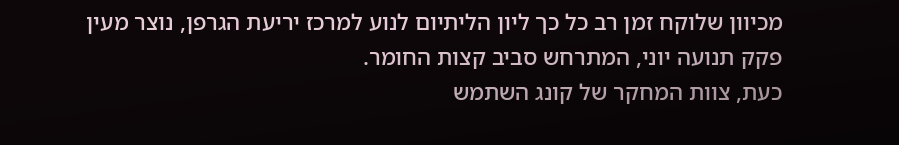מכיוון שלוקח זמן רב כל כך ליון הליתיום לנוע למרכז יריעת הגרפן, נוצר מעין פקק תנועה יוני, המתרחש סביב קצות החומר.
כעת, צוות המחקר של קונג השתמש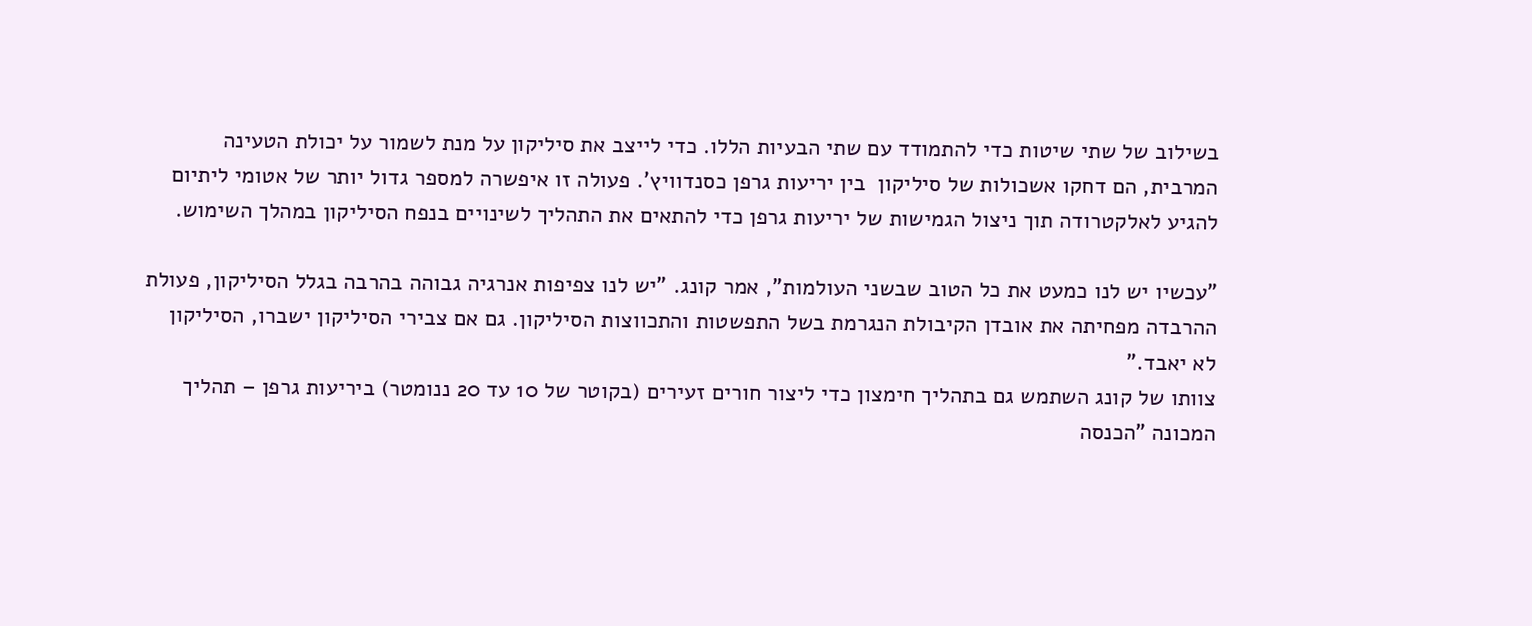בשילוב של שתי שיטות כדי להתמודד עם שתי הבעיות הללו. כדי לייצב את סיליקון על מנת לשמור על יכולת הטעינה המרבית, הם דחקו אשכולות של סיליקון  בין יריעות גרפן כסנדוויץ'. פעולה זו איפשרה למספר גדול יותר של אטומי ליתיום להגיע לאלקטרודה תוך ניצול הגמישות של יריעות גרפן כדי להתאים את התהליך לשינויים בנפח הסיליקון במהלך השימוש.

"עכשיו יש לנו כמעט את כל הטוב שבשני העולמות", אמר קונג. "יש לנו צפיפות אנרגיה גבוהה בהרבה בגלל הסיליקון, פעולת ההרבדה מפחיתה את אובדן הקיבולת הנגרמת בשל התפשטות והתכווצות הסיליקון. גם אם צבירי הסיליקון ישברו, הסיליקון לא יאבד."
צוותו של קונג השתמש גם בתהליך חימצון כדי ליצור חורים זעירים (בקוטר של 10 עד 20 ננומטר) ביריעות גרפן – תהליך המכונה "הכנסה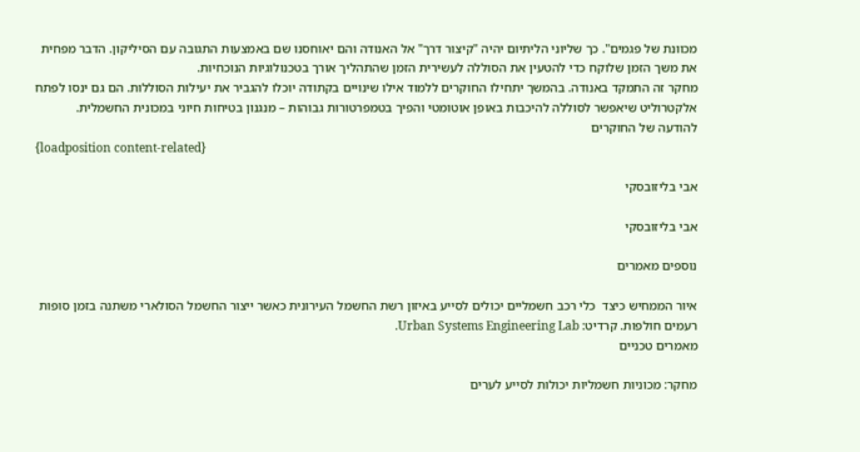מכוונת של פגמים". כך שליוני הליתיום יהיה "קיצור דרך" אל האנודה והם יאוחסנו שם באמצעות התגובה עם הסיליקון. הדבר מפחית את משך הזמן שלוקח כדי להטעין את הסוללה לעשירית הזמן שהתהליך אורך בטכנולוגיות הנוכחיות.
מחקר זה התמקד באנודה. בהמשך יתחילו החוקרים ללמוד אילו שינויים בקתודה יוכלו להגביר את יעילות הסוללות. הם גם ינסו לפתח אלקטרוליט שיאפשר לסוללה להיכבות באופן אוטומטי והפיך בטמפרטורות גבוהות – מנגנון בטיחות חיוני במכונית החשמלית.
להודעה של החוקרים
{loadposition content-related}

אבי בליזובסקי

אבי בליזובסקי

נוספים מאמרים

איור הממחיש כיצד  כלי רכב חשמליים יכולים לסייע באיזון רשת החשמל העירונית כאשר ייצור החשמל הסולארי משתנה בזמן סופות רעמים חולפות. קרדיט: Urban Systems Engineering Lab.
מאמרים טכניים

מחקר: מכוניות חשמליות יכולות לסייע לערים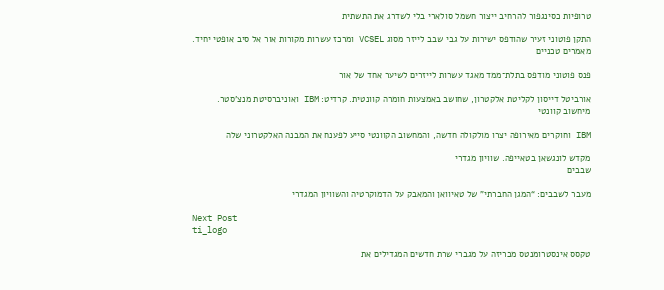טרופיות כסינגפור להרחיב ייצור חשמל סולארי בלי לשדרג את התשתית

התקן פוטוני זעיר שהודפס ישירות על גבי שבב לייזר מסוג VCSEL ומרכז עשרות מקורות אור אל סיב אופטי יחיד.
מאמרים טכניים

פנס פוטוני מודפס בתלת־ממד מאגד עשרות לייזרים לשיער אחד של אור

אורביטל דייסון לקליטת אלקטרון, שחושב באמצעות חומרה קוונטית. קרדיט: IBM ואוניברסיטת מנצ'סטר.
מיחשוב קוונטי

IBM וחוקרים מאירופה יצרו מולקולה חדשה, והמחשוב הקוונטי סייע לפענח את המבנה האלקטרוני שלה

מקדש לונגשאן בטאייפה. שוויון מגדרי
שבבים

מעבר לשבבים: “המגן החברתי” של טאיוואן והמאבק על הדמוקרטיה והשוויון המגדרי

Next Post
ti_logo

טקסס אינסטרומנטס מכריזה על מגברי שרת חדשים המגדילים את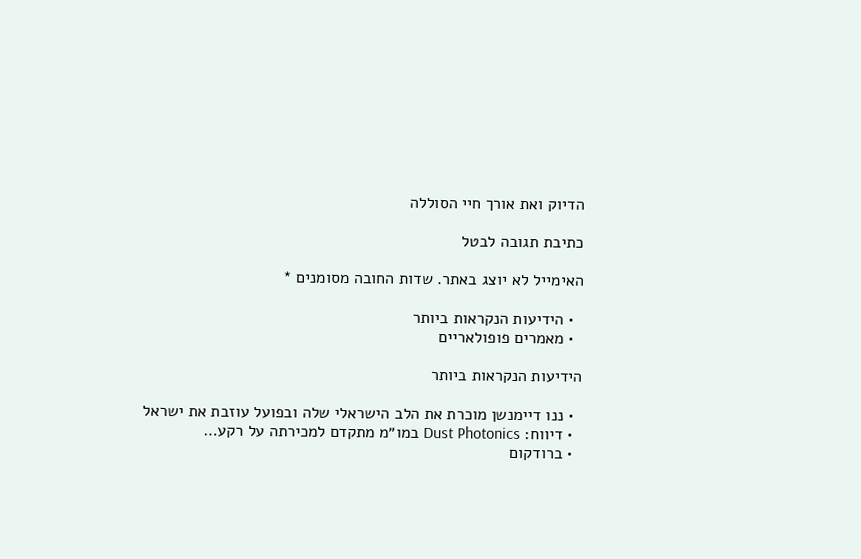הדיוק ואת אורך חיי הסוללה

כתיבת תגובה לבטל

האימייל לא יוצג באתר. שדות החובה מסומנים *

  • הידיעות הנקראות ביותר
  • מאמרים פופולאריים

הידיעות הנקראות ביותר

  • ננו דיימנשן מוכרת את הלב הישראלי שלה ובפועל עוזבת את ישראל
  • דיווח: Dust Photonics במו״מ מתקדם למכירתה על רקע…
  • ברודקום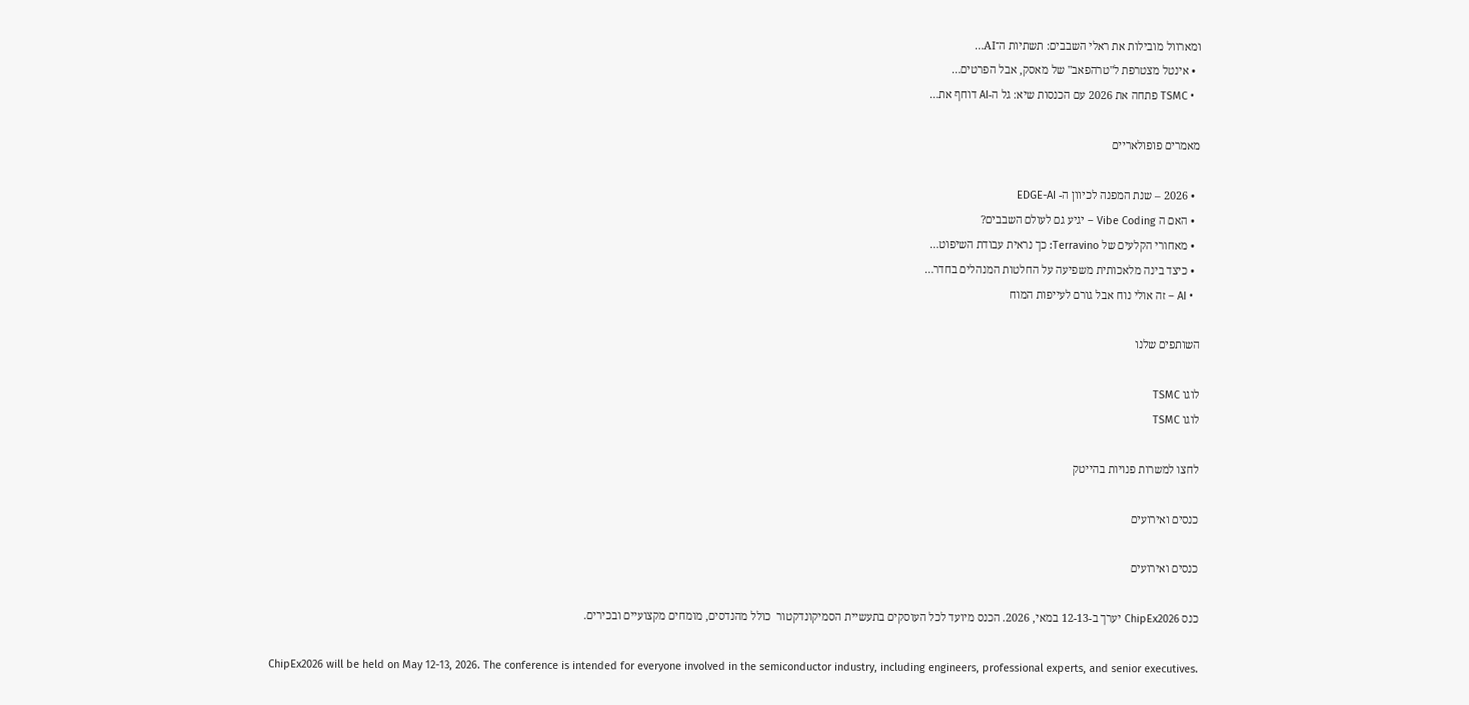ומארוול מובילות את ראלי השבבים: תשתיות ה־AI…
  • אינטל מצטרפת ל"טרהפאב" של מאסק, אבל הפרטים…
  • TSMC פתחה את 2026 עם הכנסות שיא: גל ה-AI דוחף את…

מאמרים פופולאריים

  • 2026 – שנת המפנה לכיוון ה- EDGE-AI
  • האם ה Vibe Coding – יגיע גם לעולם השבבים?
  • מאחורי הקלעים של Terravino: כך נראית עבודת השיפוט…
  • כיצד בינה מלאכותית משפיעה על החלטות המנהלים בחדר…
  • AI – זה אולי נוח אבל גורם לעייפות המוח

השותפים שלנו

לוגו TSMC
לוגו TSMC

לחצו למשרות פנויות בהייטק

כנסים ואירועים

כנסים ואירועים

כנס ChipEx2026 יערך ב-12-13 במאי, 2026. הכנס מיועד לכל העוסקים בתעשיית הסמיקונדקטור  כולל מהנדסים, מומחים מקצועיים ובכירים.

ChipEx2026 will be held on May 12-13, 2026. The conference is intended for everyone involved in the semiconductor industry, including engineers, professional experts, and senior executives.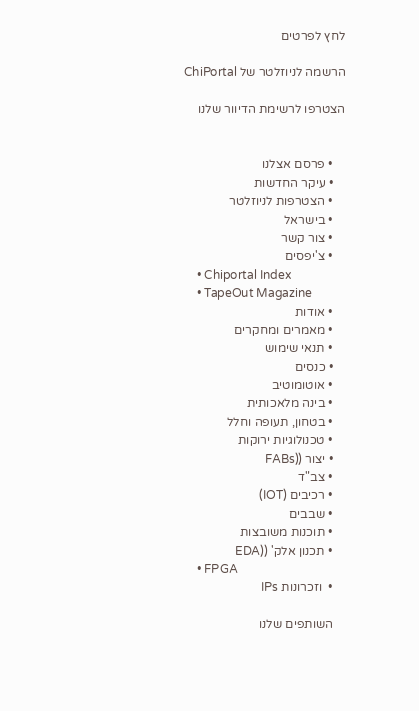לחץ לפרטים

הרשמה לניוזלטר של ChiPortal

הצטרפו לרשימת הדיוור שלנו


    • פרסם אצלנו
    • עיקר החדשות
    • הצטרפות לניוזלטר
    • בישראל
    • צור קשר
    • צ'יפסים
    • Chiportal Index
    • TapeOut Magazine
    • אודות
    • מאמרים ומחקרים
    • תנאי שימוש
    • כנסים
    • אוטומוטיב
    • בינה מלאכותית
    • בטחון, תעופה וחלל
    • טכנולוגיות ירוקות
    • יצור ((FABs
    • צב"ד
    • רכיבים (IOT)
    • שבבים
    • תוכנות משובצות
    • תכנון אלק' ((EDA
    • FPGA
    •  וזכרונות IPs

    השותפים שלנו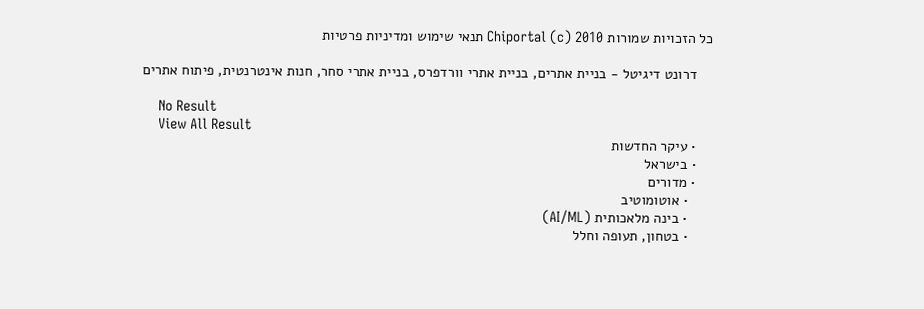כל הזכויות שמורות Chiportal (c) 2010 תנאי שימוש ומדיניות פרטיות

    דרונט דיגיטל - בניית אתרים, בניית אתרי וורדפרס, בניית אתרי סחר, חנות אינטרנטית, פיתוח אתרים

    No Result
    View All Result
    • עיקר החדשות
    • בישראל
    • מדורים
      • אוטומוטיב
      • בינה מלאכותית (AI/ML)
      • בטחון, תעופה וחלל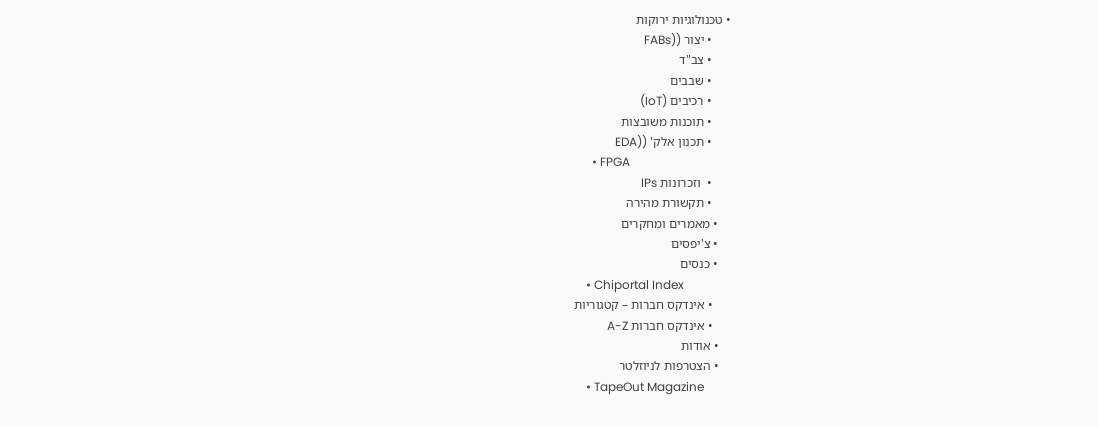• טכנולוגיות ירוקות
      • יצור ((FABs
      • צב"ד
      • שבבים
      • רכיבים (IoT)
      • תוכנות משובצות
      • תכנון אלק' ((EDA
      • FPGA
      •  וזכרונות IPs
      • תקשורת מהירה
    • מאמרים ומחקרים
    • צ'יפסים
    • כנסים
    • Chiportal Index
      • אינדקס חברות – קטגוריות
      • אינדקס חברות A-Z
    • אודות
    • הצטרפות לניוזלטר
    • TapeOut Magazine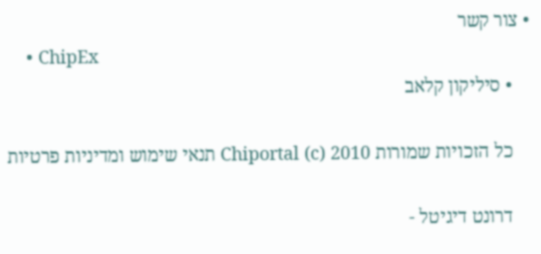• צור קשר
    • ChipEx
    • סיליקון קלאב

    כל הזכויות שמורות Chiportal (c) 2010 תנאי שימוש ומדיניות פרטיות

    דרונט דיגיטל -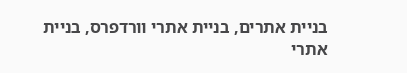בניית אתרים, בניית אתרי וורדפרס, בניית אתרי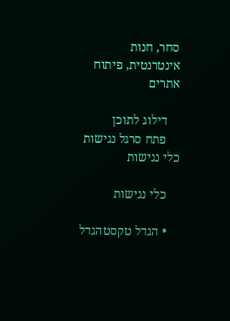סחר, חנות אינטרנטית, פיתוח אתרים

    דילוג לתוכן
    פתח סרגל נגישות כלי נגישות

    כלי נגישות

    • הגדל טקסטהגדל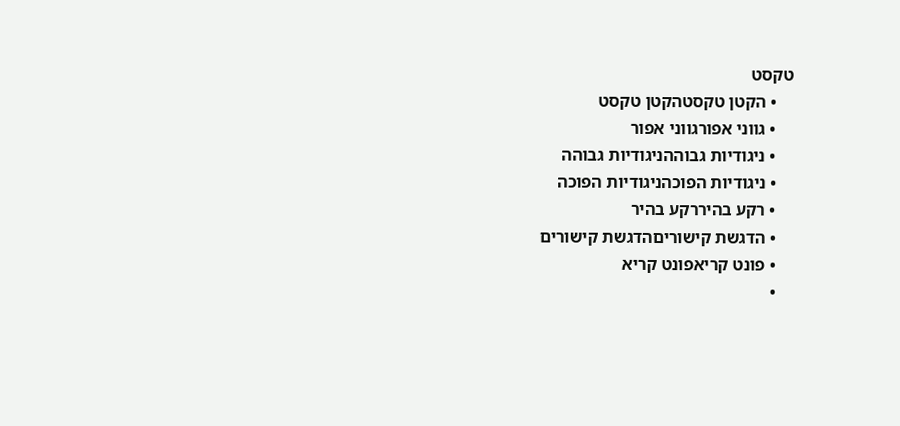טקסט
    • הקטן טקסטהקטן טקסט
    • גווני אפורגווני אפור
    • ניגודיות גבוההניגודיות גבוהה
    • ניגודיות הפוכהניגודיות הפוכה
    • רקע בהיררקע בהיר
    • הדגשת קישוריםהדגשת קישורים
    • פונט קריאפונט קריא
    •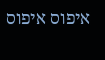איפוס איפוס